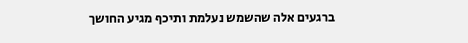ברגעים אלה שהשמש נעלמת ותיכף מגיע החושך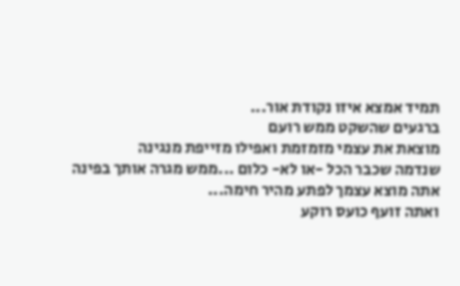תמיד אמצא איזו נקודת אור...
ברגעים שהשקט ממש רועם
מוצאת את עצמי מזמזמת ואפילו מזייפת מנגינה
שנדמה שכבר הכל -או לא- כלום ...ממש מגרה אותך בפינה
אתה מוצא עצמך לפתע מהיר חימה...
ואתה זועף כועס רוקע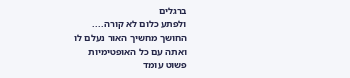ברגלים
ולפתע כלום לא קורה....
החושך מחשיך האור נעלם לו
ואתה עם כל האופטימיות
פשוט עומד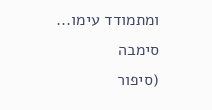ומתמודד עימו...
סימבה
(סיפור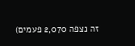זה נצפה 2,070 פעמים)